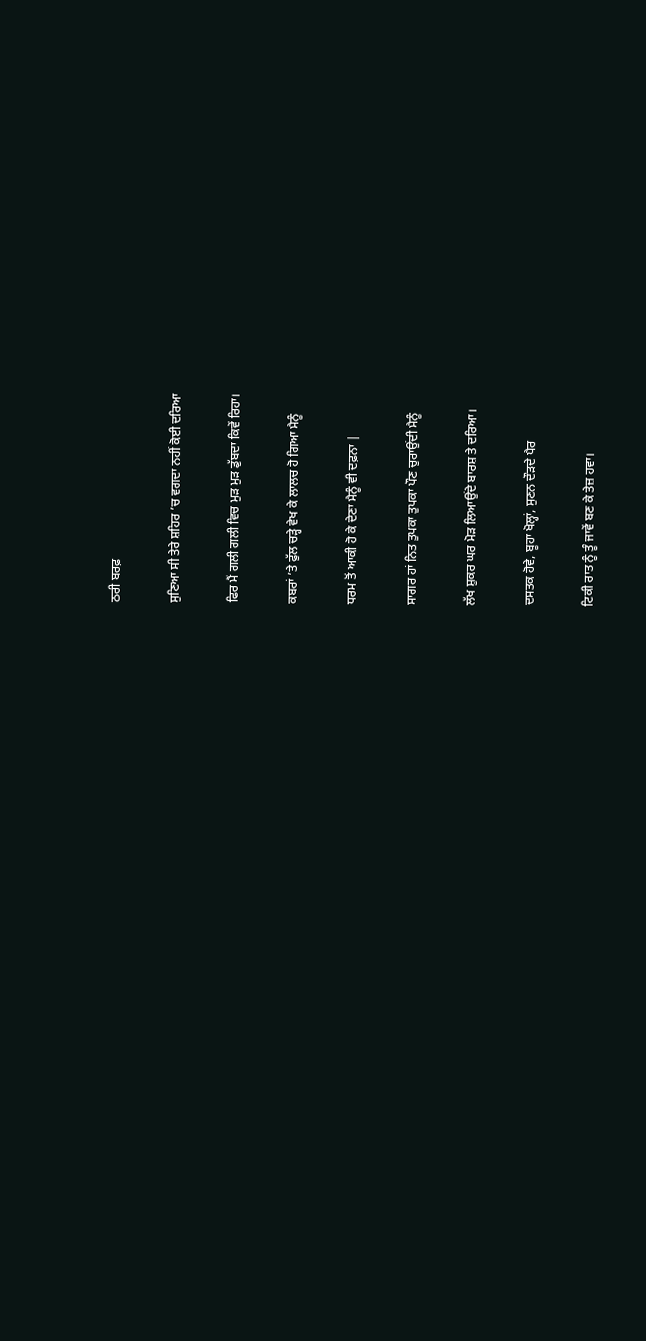ਠਰੀ ਬਰਫ਼

ਸੁਣਿਆ ਸੀ ਤੇਰੇ ਸ਼ਹਿਰ ’ਚ ਵਗਦਾ ਨਹੀਂ ਕੋਈ ਦਰਿਆ

ਫਿਰ ਮੈਂ ਗਲੀ ਗਲੀ ਵਿਚ ਮੁੜ ਮੁੜ ਡੁੱਬਦਾ ਕਿਵੇਂ ਰਿਹਾ।

ਕਬਰਾਂ ’ਤੇ ਫੁੱਲ ਚੜ੍ਹੇ ਵੇਖ ਕੇ ਲਾਲਚ ਹੋ ਗਿਆ ਮੈਨੂੰ

ਧਰਮ ਤੋਂ ਆਕੀ ਹੋ ਕੇ ਦੇਣਾ ਮੈਨੂੰ ਵੀ ਦਫ਼ਨਾ |

ਸਾਗਰ ਹਾਂ ਨਿਤ ਤੁਪਕਾ ਤੁਪਕਾ ਪੌਣ ਚੁਰਾਉਂਦੀ ਮੈਨੂੰ

ਲੱਖ ਸ਼ੁਕਰ ਘਰ ਮੋੜ ਲਿਆਉਂਦੇ ਬਾਰਸ਼ ਤੇ ਦਰਿਆ।

ਦਸਤਕ ਹੋਵੇ, ਬੂਹਾ ਖੋਲ੍ਹਾਂ, ਸੁਣਨ ਦੌੜਦੇ ਪੈਰ

ਟਿਕੀ ਰਾਤ ਨੂੰ ਤੂੰ ਜਾਵੇਂ ਬਣ ਕੇ ਤੇਜ਼ ਹਵਾ।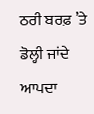ਠਰੀ ਬਰਫ਼ ’ਤੇ ਡੋਲ੍ਹੀ ਜਾਂਦੇ ਆਪਦਾ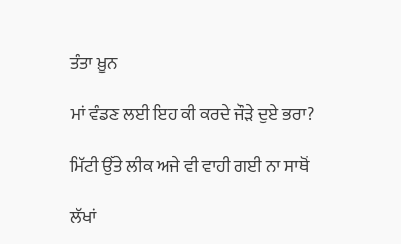ਤੰਤਾ ਖ਼ੂਨ

ਮਾਂ ਵੰਡਣ ਲਈ ਇਹ ਕੀ ਕਰਦੇ ਜੌੜੇ ਦੁਏ ਭਰਾ?

ਮਿੱਟੀ ਉੱਤੇ ਲੀਕ ਅਜੇ ਵੀ ਵਾਹੀ ਗਈ ਨਾ ਸਾਥੋਂ

ਲੱਖਾਂ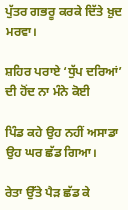ਪੁੱਤਰ ਗਭਰੂ ਕਰਕੇ ਦਿੱਤੇ ਖ਼ੁਦ ਮਰਵਾ।

ਸ਼ਹਿਰ ਪਰਾਏ ‘ਧੁੱਪ ਦਰਿਆਂ’ ਦੀ ਹੋਂਦ ਨਾ ਮੰਨੇ ਕੋਈ

ਪਿੰਡ ਕਹੇ ਉਹ ਨਹੀਂ ਅਸਾਡਾ ਉਹ ਘਰ ਛੱਡ ਗਿਆ।

ਰੇਤਾ ਉੱਤੇ ਪੈੜ ਛੱਡ ਕੇ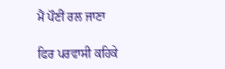ਮੈਂ ਪੌਣੀਂ ਰਲ ਜਾਣਾ

ਫਿਰ ਪਰਵਾਸੀ ਕਹਿਕੇ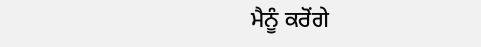ਮੈਨੂੰ ਕਰੋਂਗੇ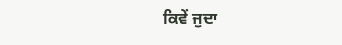ਕਿਵੇਂ ਜੁਦਾ